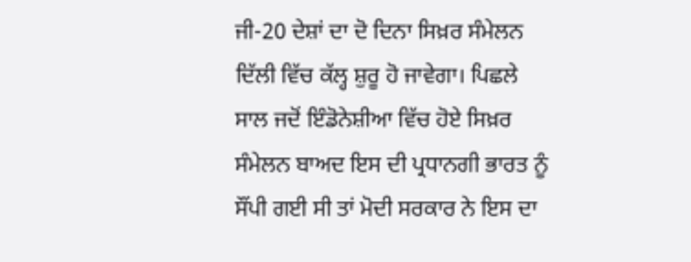ਜੀ-20 ਦੇਸ਼ਾਂ ਦਾ ਦੋ ਦਿਨਾ ਸਿਖ਼ਰ ਸੰਮੇਲਨ ਦਿੱਲੀ ਵਿੱਚ ਕੱਲ੍ਹ ਸ਼ੁਰੂ ਹੋ ਜਾਵੇਗਾ। ਪਿਛਲੇ ਸਾਲ ਜਦੋਂ ਇੰਡੋਨੇਸ਼ੀਆ ਵਿੱਚ ਹੋਏ ਸਿਖ਼ਰ ਸੰਮੇਲਨ ਬਾਅਦ ਇਸ ਦੀ ਪ੍ਰਧਾਨਗੀ ਭਾਰਤ ਨੂੰ ਸੌਂਪੀ ਗਈ ਸੀ ਤਾਂ ਮੋਦੀ ਸਰਕਾਰ ਨੇ ਇਸ ਦਾ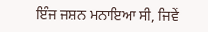ਇੰਜ ਜਸ਼ਨ ਮਨਾਇਆ ਸੀ, ਜਿਵੇਂ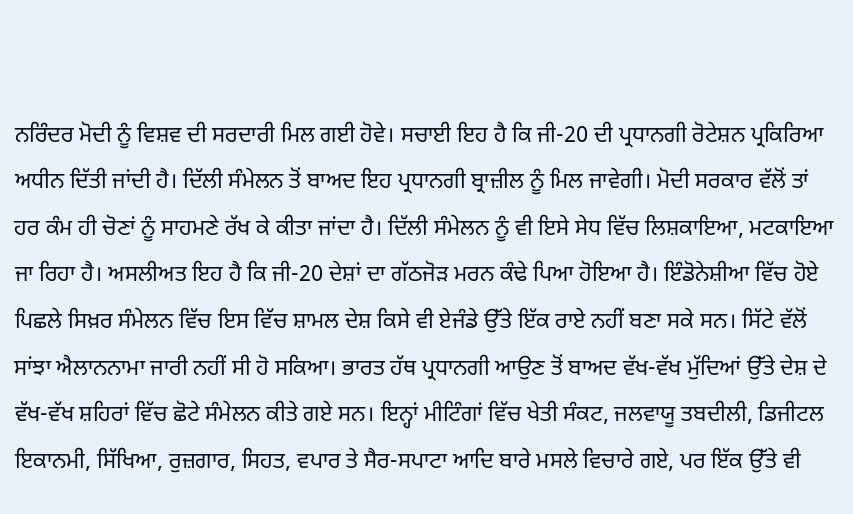ਨਰਿੰਦਰ ਮੋਦੀ ਨੂੰ ਵਿਸ਼ਵ ਦੀ ਸਰਦਾਰੀ ਮਿਲ ਗਈ ਹੋਵੇ। ਸਚਾਈ ਇਹ ਹੈ ਕਿ ਜੀ-20 ਦੀ ਪ੍ਰਧਾਨਗੀ ਰੋਟੇਸ਼ਨ ਪ੍ਰਕਿਰਿਆ ਅਧੀਨ ਦਿੱਤੀ ਜਾਂਦੀ ਹੈ। ਦਿੱਲੀ ਸੰਮੇਲਨ ਤੋਂ ਬਾਅਦ ਇਹ ਪ੍ਰਧਾਨਗੀ ਬ੍ਰਾਜ਼ੀਲ ਨੂੰ ਮਿਲ ਜਾਵੇਗੀ। ਮੋਦੀ ਸਰਕਾਰ ਵੱਲੋਂ ਤਾਂ ਹਰ ਕੰਮ ਹੀ ਚੋਣਾਂ ਨੂੰ ਸਾਹਮਣੇ ਰੱਖ ਕੇ ਕੀਤਾ ਜਾਂਦਾ ਹੈ। ਦਿੱਲੀ ਸੰਮੇਲਨ ਨੂੰ ਵੀ ਇਸੇ ਸੇਧ ਵਿੱਚ ਲਿਸ਼ਕਾਇਆ, ਮਟਕਾਇਆ ਜਾ ਰਿਹਾ ਹੈ। ਅਸਲੀਅਤ ਇਹ ਹੈ ਕਿ ਜੀ-20 ਦੇਸ਼ਾਂ ਦਾ ਗੱਠਜੋੜ ਮਰਨ ਕੰਢੇ ਪਿਆ ਹੋਇਆ ਹੈ। ਇੰਡੋਨੇਸ਼ੀਆ ਵਿੱਚ ਹੋਏ ਪਿਛਲੇ ਸਿਖ਼ਰ ਸੰਮੇਲਨ ਵਿੱਚ ਇਸ ਵਿੱਚ ਸ਼ਾਮਲ ਦੇਸ਼ ਕਿਸੇ ਵੀ ਏਜੰਡੇ ਉੱਤੇ ਇੱਕ ਰਾਏ ਨਹੀਂ ਬਣਾ ਸਕੇ ਸਨ। ਸਿੱਟੇ ਵੱਲੋਂ ਸਾਂਝਾ ਐਲਾਨਨਾਮਾ ਜਾਰੀ ਨਹੀਂ ਸੀ ਹੋ ਸਕਿਆ। ਭਾਰਤ ਹੱਥ ਪ੍ਰਧਾਨਗੀ ਆਉਣ ਤੋਂ ਬਾਅਦ ਵੱਖ-ਵੱਖ ਮੁੱਦਿਆਂ ਉੱਤੇ ਦੇਸ਼ ਦੇ ਵੱਖ-ਵੱਖ ਸ਼ਹਿਰਾਂ ਵਿੱਚ ਛੋਟੇ ਸੰਮੇਲਨ ਕੀਤੇ ਗਏ ਸਨ। ਇਨ੍ਹਾਂ ਮੀਟਿੰਗਾਂ ਵਿੱਚ ਖੇਤੀ ਸੰਕਟ, ਜਲਵਾਯੂ ਤਬਦੀਲੀ, ਡਿਜੀਟਲ ਇਕਾਨਮੀ, ਸਿੱਖਿਆ, ਰੁਜ਼ਗਾਰ, ਸਿਹਤ, ਵਪਾਰ ਤੇ ਸੈਰ-ਸਪਾਟਾ ਆਦਿ ਬਾਰੇ ਮਸਲੇ ਵਿਚਾਰੇ ਗਏ, ਪਰ ਇੱਕ ਉੱਤੇ ਵੀ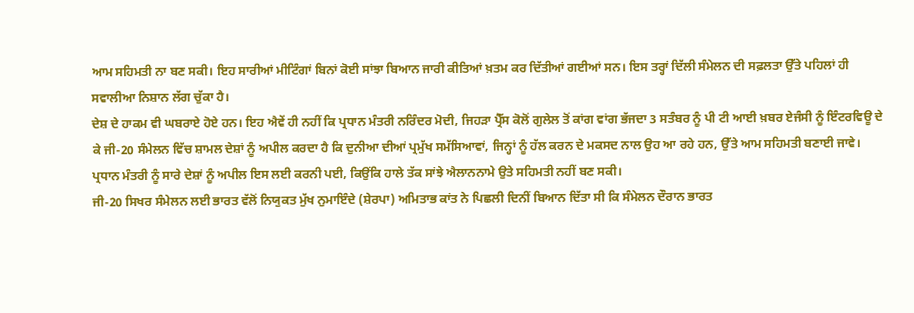ਆਮ ਸਹਿਮਤੀ ਨਾ ਬਣ ਸਕੀ। ਇਹ ਸਾਰੀਆਂ ਮੀਟਿੰਗਾਂ ਬਿਨਾਂ ਕੋਈ ਸਾਂਝਾ ਬਿਆਨ ਜਾਰੀ ਕੀਤਿਆਂ ਖ਼ਤਮ ਕਰ ਦਿੱਤੀਆਂ ਗਈਆਂ ਸਨ। ਇਸ ਤਰ੍ਹਾਂ ਦਿੱਲੀ ਸੰਮੇਲਨ ਦੀ ਸਫ਼ਲਤਾ ਉੱਤੇ ਪਹਿਲਾਂ ਹੀ ਸਵਾਲੀਆ ਨਿਸ਼ਾਨ ਲੱਗ ਚੁੱਕਾ ਹੈ।
ਦੇਸ਼ ਦੇ ਹਾਕਮ ਵੀ ਘਬਰਾਏ ਹੋਏ ਹਨ। ਇਹ ਐਵੇਂ ਹੀ ਨਹੀਂ ਕਿ ਪ੍ਰਧਾਨ ਮੰਤਰੀ ਨਰਿੰਦਰ ਮੋਦੀ, ਜਿਹੜਾ ਪ੍ਰੈੱਸ ਕੋਲੋਂ ਗੁਲੇਲ ਤੋਂ ਕਾਂਗ ਵਾਂਗ ਭੱਜਦਾ 3 ਸਤੰਬਰ ਨੂੰ ਪੀ ਟੀ ਆਈ ਖ਼ਬਰ ਏਜੰਸੀ ਨੂੰ ਇੰਟਰਵਿਊ ਦੇ ਕੇ ਜੀ-20 ਸੰਮੇਲਨ ਵਿੱਚ ਸ਼ਾਮਲ ਦੇਸ਼ਾਂ ਨੂੰ ਅਪੀਲ ਕਰਦਾ ਹੈ ਕਿ ਦੁਨੀਆ ਦੀਆਂ ਪ੍ਰਮੁੱਖ ਸਮੱਸਿਆਵਾਂ, ਜਿਨ੍ਹਾਂ ਨੂੰ ਹੱਲ ਕਰਨ ਦੇ ਮਕਸਦ ਨਾਲ ਉਹ ਆ ਰਹੇ ਹਨ, ਉੱਤੇ ਆਮ ਸਹਿਮਤੀ ਬਣਾਈ ਜਾਵੇ। ਪ੍ਰਧਾਨ ਮੰਤਰੀ ਨੂੰ ਸਾਰੇ ਦੇਸ਼ਾਂ ਨੂੰ ਅਪੀਲ ਇਸ ਲਈ ਕਰਨੀ ਪਈ, ਕਿਉਂਕਿ ਹਾਲੇ ਤੱਕ ਸਾਂਝੇ ਐਲਾਨਨਾਮੇ ਉਤੇ ਸਹਿਮਤੀ ਨਹੀਂ ਬਣ ਸਕੀ।
ਜੀ-20 ਸਿਖਰ ਸੰਮੇਲਨ ਲਈ ਭਾਰਤ ਵੱਲੋਂ ਨਿਯੁਕਤ ਮੁੱਖ ਨੁਮਾਇੰਦੇ (ਸ਼ੇਰਪਾ) ਅਮਿਤਾਭ ਕਾਂਤ ਨੇ ਪਿਛਲੀ ਦਿਨੀਂ ਬਿਆਨ ਦਿੱਤਾ ਸੀ ਕਿ ਸੰਮੇਲਨ ਦੌਰਾਨ ਭਾਰਤ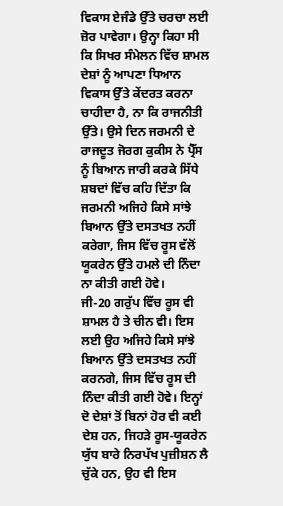ਵਿਕਾਸ ਏਜੰਡੇ ਉੱਤੇ ਚਰਚਾ ਲਈ ਜ਼ੋਰ ਪਾਵੇਗਾ। ਉਨ੍ਹਾ ਕਿਹਾ ਸੀ ਕਿ ਸਿਖਰ ਸੰਮੇਲਨ ਵਿੱਚ ਸ਼ਾਮਲ ਦੇਸ਼ਾਂ ਨੂੰ ਆਪਣਾ ਧਿਆਨ ਵਿਕਾਸ ਉੱਤੇ ਕੇਂਦਰਤ ਕਰਨਾ ਚਾਹੀਦਾ ਹੈ, ਨਾ ਕਿ ਰਾਜਨੀਤੀ ਉੱਤੇ। ਉਸੇ ਦਿਨ ਜਰਮਨੀ ਦੇ ਰਾਜਦੂਤ ਜੋਰਗ ਕੁਕੀਸ ਨੇ ਪ੍ਰੈੱਸ ਨੂੰ ਬਿਆਨ ਜਾਰੀ ਕਰਕੇ ਸਿੱਧੇ ਸ਼ਬਦਾਂ ਵਿੱਚ ਕਹਿ ਦਿੱਤਾ ਕਿ ਜਰਮਨੀ ਅਜਿਹੇ ਕਿਸੇ ਸਾਂਝੇ ਬਿਆਨ ਉੱਤੇ ਦਸਤਖਤ ਨਹੀਂ ਕਰੇਗਾ, ਜਿਸ ਵਿੱਚ ਰੂਸ ਵੱਲੋਂ ਯੂਕਰੇਨ ਉੱਤੇ ਹਮਲੇ ਦੀ ਨਿੰਦਾ ਨਾ ਕੀਤੀ ਗਈ ਹੋਵੇ।
ਜੀ-20 ਗਰੁੱਪ ਵਿੱਚ ਰੂਸ ਵੀ ਸ਼ਾਮਲ ਹੈ ਤੇ ਚੀਨ ਵੀ। ਇਸ ਲਈ ਉਹ ਅਜਿਹੇ ਕਿਸੇ ਸਾਂਝੇ ਬਿਆਨ ਉੱਤੇ ਦਸਤਖਤ ਨਹੀਂ ਕਰਨਗੇ, ਜਿਸ ਵਿੱਚ ਰੂਸ ਦੀ ਨਿੰਦਾ ਕੀਤੀ ਗਈ ਹੋਵੇ। ਇਨ੍ਹਾਂ ਦੋ ਦੇਸ਼ਾਂ ਤੋਂ ਬਿਨਾਂ ਹੋਰ ਵੀ ਕਈ ਦੇਸ਼ ਹਨ, ਜਿਹੜੇ ਰੂਸ-ਯੂਕਰੇਨ ਯੁੱਧ ਬਾਰੇ ਨਿਰਪੱਖ ਪੁਜ਼ੀਸ਼ਨ ਲੈ ਚੁੱਕੇ ਹਨ, ਉਹ ਵੀ ਇਸ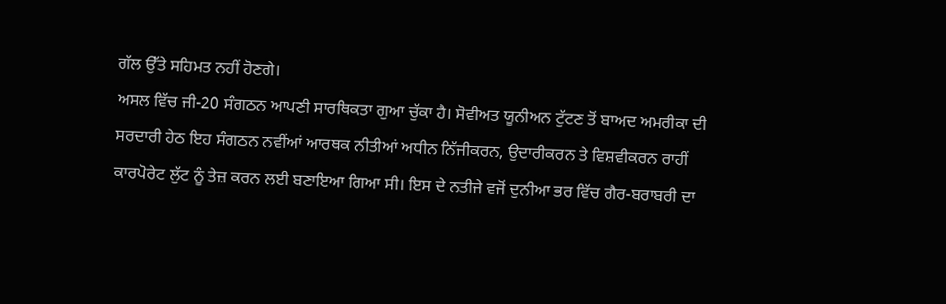ਗੱਲ ਉੱਤੇ ਸਹਿਮਤ ਨਹੀਂ ਹੋਣਗੇ।
ਅਸਲ ਵਿੱਚ ਜੀ-20 ਸੰਗਠਨ ਆਪਣੀ ਸਾਰਥਿਕਤਾ ਗੁਆ ਚੁੱਕਾ ਹੈ। ਸੋਵੀਅਤ ਯੂਨੀਅਨ ਟੁੱਟਣ ਤੋਂ ਬਾਅਦ ਅਮਰੀਕਾ ਦੀ ਸਰਦਾਰੀ ਹੇਠ ਇਹ ਸੰਗਠਨ ਨਵੀਂਆਂ ਆਰਥਕ ਨੀਤੀਆਂ ਅਧੀਨ ਨਿੱਜੀਕਰਨ, ਉਦਾਰੀਕਰਨ ਤੇ ਵਿਸ਼ਵੀਕਰਨ ਰਾਹੀਂ ਕਾਰਪੋਰੇਟ ਲੁੱਟ ਨੂੰ ਤੇਜ਼ ਕਰਨ ਲਈ ਬਣਾਇਆ ਗਿਆ ਸੀ। ਇਸ ਦੇ ਨਤੀਜੇ ਵਜੋਂ ਦੁਨੀਆ ਭਰ ਵਿੱਚ ਗੈਰ-ਬਰਾਬਰੀ ਦਾ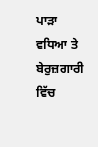ਪਾੜਾ ਵਧਿਆ ਤੇ ਬੇਰੁਜ਼ਗਾਰੀ ਵਿੱਚ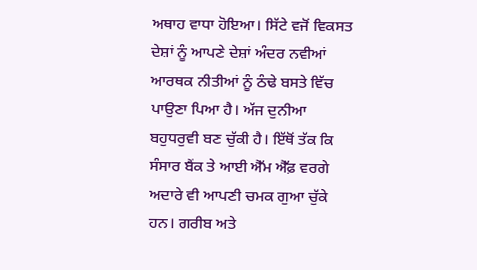ਅਥਾਹ ਵਾਧਾ ਹੋਇਆ। ਸਿੱਟੇ ਵਜੋਂ ਵਿਕਸਤ ਦੇਸ਼ਾਂ ਨੂੰ ਆਪਣੇ ਦੇਸ਼ਾਂ ਅੰਦਰ ਨਵੀਆਂ ਆਰਥਕ ਨੀਤੀਆਂ ਨੂੰ ਠੰਢੇ ਬਸਤੇ ਵਿੱਚ ਪਾਉਣਾ ਪਿਆ ਹੈ। ਅੱਜ ਦੁਨੀਆ ਬਹੁਧਰੁਵੀ ਬਣ ਚੁੱਕੀ ਹੈ। ਇੱਥੋਂ ਤੱਕ ਕਿ ਸੰਸਾਰ ਬੈਂਕ ਤੇ ਆਈ ਐੱਮ ਐੱਫ਼ ਵਰਗੇ ਅਦਾਰੇ ਵੀ ਆਪਣੀ ਚਮਕ ਗੁਆ ਚੁੱਕੇ ਹਨ। ਗਰੀਬ ਅਤੇ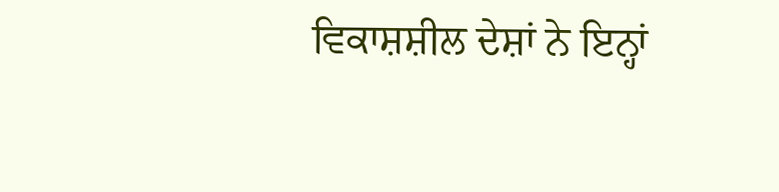ਵਿਕਾਸ਼ਸ਼ੀਲ ਦੇਸ਼ਾਂ ਨੇ ਇਨ੍ਹਾਂ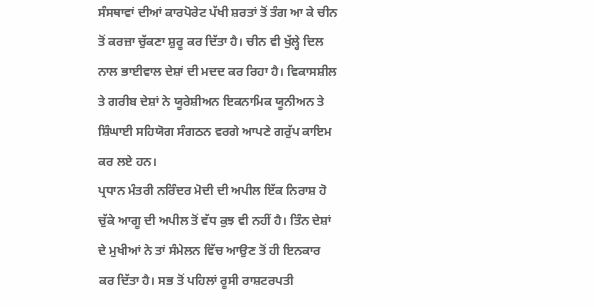ਸੰਸਥਾਵਾਂ ਦੀਆਂ ਕਾਰਪੋਰੇਟ ਪੱਖੀ ਸ਼ਰਤਾਂ ਤੋਂ ਤੰਗ ਆ ਕੇ ਚੀਨ ਤੋਂ ਕਰਜ਼ਾ ਚੁੱਕਣਾ ਸ਼ੁਰੂ ਕਰ ਦਿੱਤਾ ਹੈ। ਚੀਨ ਵੀ ਖੁੱਲ੍ਹੇ ਦਿਲ ਨਾਲ ਭਾਈਵਾਲ ਦੇਸ਼ਾਂ ਦੀ ਮਦਦ ਕਰ ਰਿਹਾ ਹੈ। ਵਿਕਾਸਸ਼ੀਲ ਤੇ ਗਰੀਬ ਦੇਸ਼ਾਂ ਨੇ ਯੂਰੇਸ਼ੀਅਨ ਇਕਨਾਮਿਕ ਯੂਨੀਅਨ ਤੇ ਸ਼ਿੰਘਾਈ ਸਹਿਯੋਗ ਸੰਗਠਨ ਵਰਗੇ ਆਪਣੇ ਗਰੁੱਪ ਕਾਇਮ ਕਰ ਲਏ ਹਨ।
ਪ੍ਰਧਾਨ ਮੰਤਰੀ ਨਰਿੰਦਰ ਮੋਦੀ ਦੀ ਅਪੀਲ ਇੱਕ ਨਿਰਾਸ਼ ਹੋ ਚੁੱਕੇ ਆਗੂ ਦੀ ਅਪੀਲ ਤੋਂ ਵੱਧ ਕੁਝ ਵੀ ਨਹੀਂ ਹੈ। ਤਿੰਨ ਦੇਸ਼ਾਂ ਦੇ ਮੁਖੀਆਂ ਨੇ ਤਾਂ ਸੰਮੇਲਨ ਵਿੱਚ ਆਉਣ ਤੋਂ ਹੀ ਇਨਕਾਰ ਕਰ ਦਿੱਤਾ ਹੈ। ਸਭ ਤੋਂ ਪਹਿਲਾਂ ਰੂਸੀ ਰਾਸ਼ਟਰਪਤੀ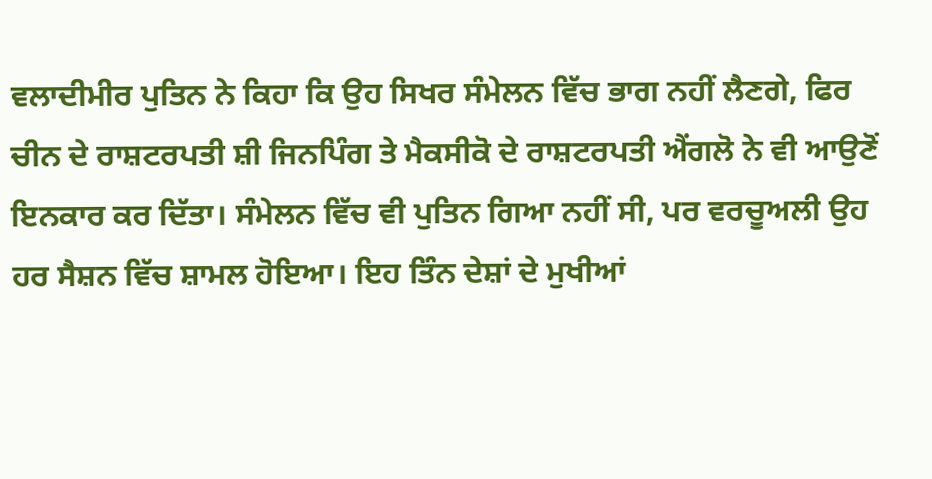ਵਲਾਦੀਮੀਰ ਪੁਤਿਨ ਨੇ ਕਿਹਾ ਕਿ ਉਹ ਸਿਖਰ ਸੰਮੇਲਨ ਵਿੱਚ ਭਾਗ ਨਹੀਂ ਲੈਣਗੇ, ਫਿਰ ਚੀਨ ਦੇ ਰਾਸ਼ਟਰਪਤੀ ਸ਼ੀ ਜਿਨਪਿੰਗ ਤੇ ਮੈਕਸੀਕੋ ਦੇ ਰਾਸ਼ਟਰਪਤੀ ਐਂਗਲੋ ਨੇ ਵੀ ਆਉਣੋਂ ਇਨਕਾਰ ਕਰ ਦਿੱਤਾ। ਸੰਮੇਲਨ ਵਿੱਚ ਵੀ ਪੁਤਿਨ ਗਿਆ ਨਹੀਂ ਸੀ, ਪਰ ਵਰਚੂਅਲੀ ਉਹ ਹਰ ਸੈਸ਼ਨ ਵਿੱਚ ਸ਼ਾਮਲ ਹੋਇਆ। ਇਹ ਤਿੰਨ ਦੇਸ਼ਾਂ ਦੇ ਮੁਖੀਆਂ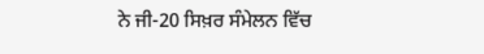ਨੇ ਜੀ-20 ਸਿਖ਼ਰ ਸੰਮੇਲਨ ਵਿੱਚ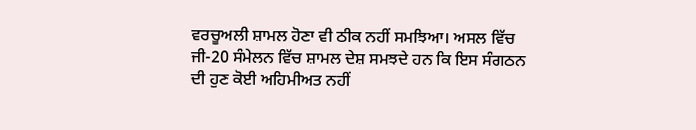ਵਰਚੂਅਲੀ ਸ਼ਾਮਲ ਹੋਣਾ ਵੀ ਠੀਕ ਨਹੀਂ ਸਮਝਿਆ। ਅਸਲ ਵਿੱਚ ਜੀ-20 ਸੰਮੇਲਨ ਵਿੱਚ ਸ਼ਾਮਲ ਦੇਸ਼ ਸਮਝਦੇ ਹਨ ਕਿ ਇਸ ਸੰਗਠਨ ਦੀ ਹੁਣ ਕੋਈ ਅਹਿਮੀਅਤ ਨਹੀਂ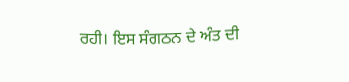ਰਹੀ। ਇਸ ਸੰਗਠਨ ਦੇ ਅੰਤ ਦੀ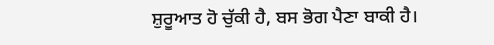ਸ਼ੁਰੂਆਤ ਹੋ ਚੁੱਕੀ ਹੈ, ਬਸ ਭੋਗ ਪੈਣਾ ਬਾਕੀ ਹੈ।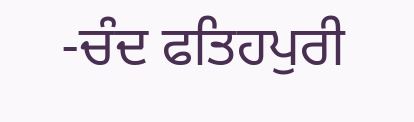-ਚੰਦ ਫਤਿਹਪੁਰੀ